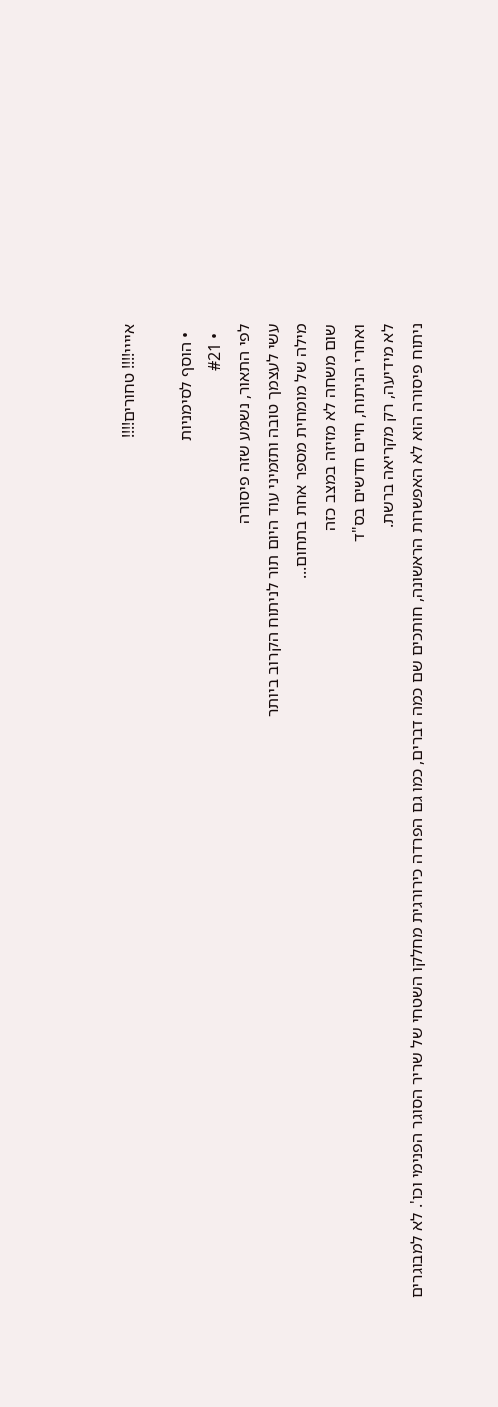איייי!!!! טחורים!!!!

  • הוסף לסימניות
  • #21
לפי התאור, נשמע שזה פיסורה
עשי לעצמך טובה ותזמיני עוד היום תור לניתוח הקרוב ביותר
מילה של מומחית מספר אחת בתחום...
שום משחה לא מזיזה במצב כזה
ואחרי הניתוח, חיים חדשים בס"ד
לא מידיעה, רק מקריאה ברשת.
ניתוח פיסורה הוא לא האפשרות הראשונה, חותכים שם כמה דברים, כמו גם הפרדה כירורגית מחלקו השטחי של שריר הסוגר הפנימי וכו'. לא למבוגרים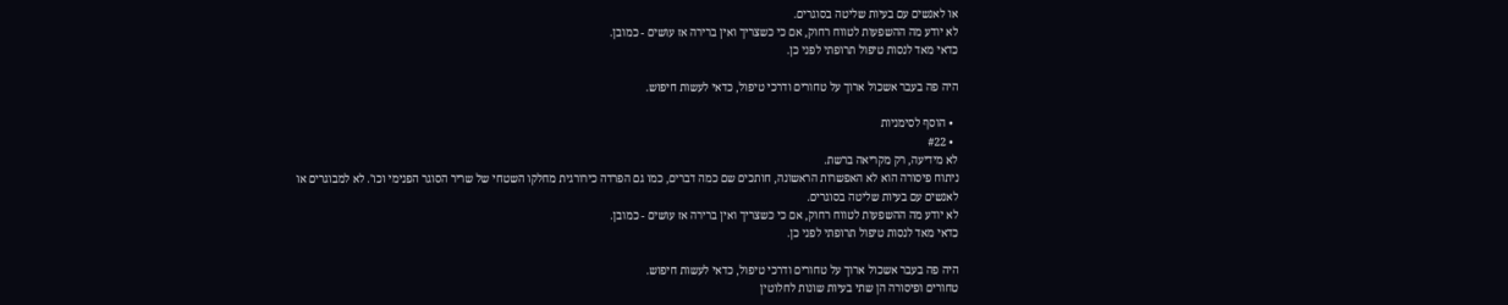או לאנשים עם בעיות שליטה בסוגרים.
לא יודע מה ההשפעות לטווח רחוק, אם כי כשצריך ואין ברירה אז עושים - כמובן.
כדאי מאד לנסות טיפול תרופתי לפני כן.

היה פה בעבר אשכול ארוך על טחורים ודרכי טיפול, כדאי לעשות חיפוש.

  • הוסף לסימניות
  • #22
לא מידיעה, רק מקריאה ברשת.
ניתוח פיסורה הוא לא האפשרות הראשונה, חותכים שם כמה דברים, כמו גם הפרדה כירורגית מחלקו השטחי של שריר הסוגר הפנימי וכו'. לא למבוגרים או לאנשים עם בעיות שליטה בסוגרים.
לא יודע מה ההשפעות לטווח רחוק, אם כי כשצריך ואין ברירה אז עושים - כמובן.
כדאי מאד לנסות טיפול תרופתי לפני כן.

היה פה בעבר אשכול ארוך על טחורים ודרכי טיפול, כדאי לעשות חיפוש.
טחורים ופיסורה הן שתי בעיות שונות לחלוטין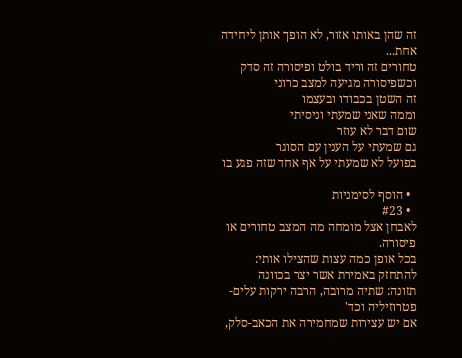זה שהן באותו אזור, לא הופך אותן ליחידה אחת...
טחורים זה וריד בולט ופיסורה זה סדק
וכשפיסורה מגיעה למצב כרוני
זה השטן בכבודו ובעצמו
וממה שאני שמעתי וניסיתי
שום דבר לא עוזר
גם שמעתי על הענין עם הסוגר
בפועל לא שמעתי על אף אחד שזה פגע בו

  • הוסף לסימניות
  • #23
לאבחן אצל מומחה מה המצב טחורים או פיסורה.
בכל אופן כמה עצות שהצילו אותי:
להתחזק באמירת אשר יצר בכוונה
תזונה: שתיה מרובה, הרבה ירקות עלים-פטרוזיליה וכד'
אם יש עצירות שמחמירה את הכאב-סלק,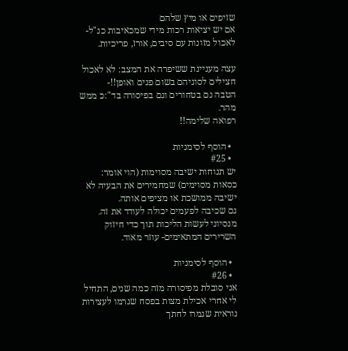שזיפים או מיץ שלהם
אם יש יציאות רכות מידי שמכאיבות כנ"ל-לאכול מזונות עם סיבים, אורז, פריכיות.

עצה מעניינת ששיפרה את המצב: לא לאכול חצילים לסוגיהם בשום פנים ואופן!!-
הטבה גם בטחורים וגם בפיסורה בד":כ ממש מהר.
רפואה שלימה!!

  • הוסף לסימניות
  • #25
יש תנוחות ישיבה מסוימות (הוי אומר: כסאות מסוימים) שמחמירים את הבעיה לא ישיבה ממושכת או מציפים אותה.
גם שכיבה לפעמים יכולה לעודד את זה.
מנסיוני לעשות הליכות תוך כדי חיזוק השרירים המתאימים- עוזר מאוד.

  • הוסף לסימניות
  • #26
אני סובלת מפיסורה מזה כמה שנים, התחיל לי אחרי אכילת מצות בפסח שגרמו לעצירות נוראית שגמרו לחתך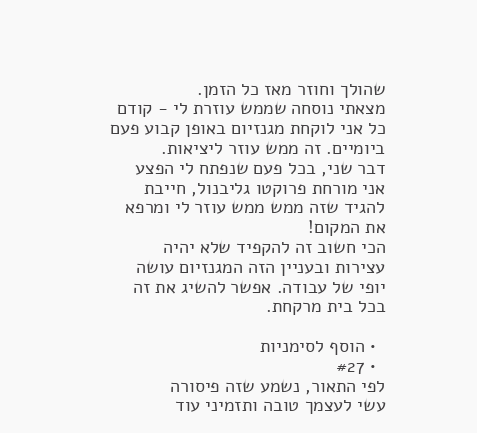שהולך וחוזר מאז כל הזמן.
מצאתי נוסחה שממש עוזרת לי - קודם כל אני לוקחת מגנזיום באופן קבוע פעם ביומיים. זה ממש עוזר ליציאות.
דבר שני, בכל פעם שנפתח לי הפצע אני מורחת פרוקטו גליבנול, חייבת להגיד שזה ממש ממש עוזר לי ומרפא את המקום!
הכי חשוב זה להקפיד שלא יהיה עצירות ובעניין הזה המגנזיום עושה יופי של עבודה. אפשר להשיג את זה בכל בית מרקחת.

  • הוסף לסימניות
  • #27
לפי התאור, נשמע שזה פיסורה
עשי לעצמך טובה ותזמיני עוד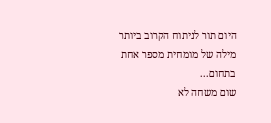היום תור לניתוח הקרוב ביותר
מילה של מומחית מספר אחת בתחום...
שום משחה לא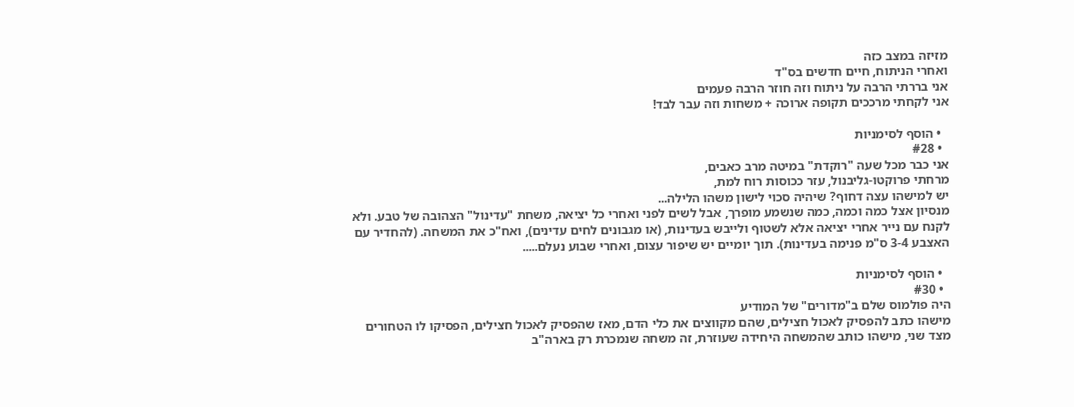מזיזה במצב כזה
ואחרי הניתוח, חיים חדשים בס"ד
אני בררתי הרבה על ניתוח וזה חוזר הרבה פעמים
אני לקחתי מרככים תקופה ארוכה + משחות וזה עבר לבד!

  • הוסף לסימניות
  • #28
אני כבר מכל שעה "רוקדת" במיטה מרב כאבים,
מרחתי פרוקטו-גליבנול, עזר ככוסות רוח למת,
יש למישהו עצה דחוף? שיהיה סכוי לישון משהו הלילה...
מנסיון אצל כמה וכמה, כמה שנשמע מופרך, אבל לשים לפני ואחרי כל יציאה, משחת "עדינול" הצהובה של טבע. ולא לקנח עם נייר אחרי יציאה אלא לשטוף ולייבש בעדינות, (או מגבונים לחים עדינים), ואח"כ את המשחה. (להחדיר עם האצבע 3-4 ס"מ פנימה בעדינות). תוך יומיים יש שיפור עצום, ואחרי שבוע נעלם.....

  • הוסף לסימניות
  • #30
היה פולמוס שלם ב"מדורים" של המודיע
מישהו כתב להפסיק לאכול חצילים, שהם מקווצים את כלי הדם, מאז שהפסיק לאכול חצילים, הפסיקו לו הטחורים
מצד שני, מישהו כותב שהמשחה היחידה שעוזרת, זה משחה שנמכרת רק בארה"ב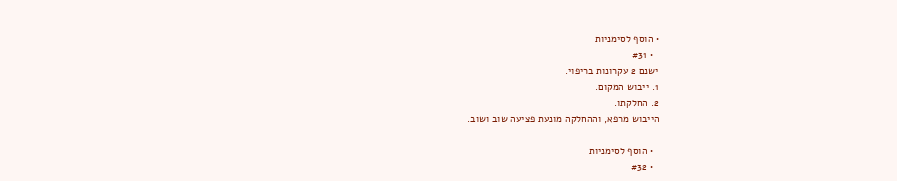• הוסף לסימניות
  • #31
ישנם 2 עקרונות בריפוי.
1. ייבוש המקום.
2. החלקתו.
הייבוש מרפא, וההחלקה מונעת פציעה שוב ושוב.

  • הוסף לסימניות
  • #32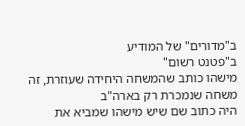ב"מדורים" של המודיע
ב"פטנט רשום"
מישהו כותב שהמשחה היחידה שעוזרת, זה משחה שנמכרת רק בארה"ב
היה כתוב שם שיש מישהו שמביא את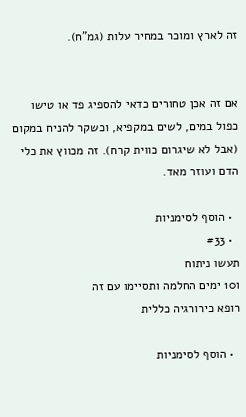זה לארץ ומוכר במחיר עלות (גמ"ח).


אם זה אכן טחורים כדאי להספיג פד או טישו כפול במים, לשים במקפיא, וכשקר להניח במקום (אבל לא שיגרום כווית קרח). זה מכווץ את כלי הדם ועוזר מאד.

  • הוסף לסימניות
  • #33
תעשו ניתוח
ו10 ימים החלמה ותסיימו עם זה
רופא כירורגיה כללית

  • הוסף לסימניות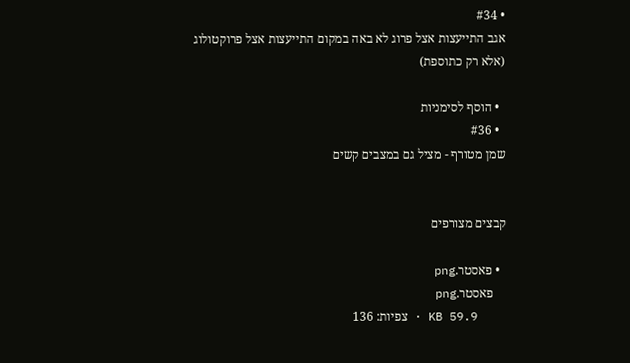• #34
אגב התייעצות אצל פרוג לא באה במקום התייעצות אצל פרוקטולוג
(אלא רק כתוספת)

  • הוסף לסימניות
  • #36
שמן מטורף - מציל גם במצבים קשים


קבצים מצורפים

  • פאסטר.png
    פאסטר.png
    KB 59.9 · צפיות: 136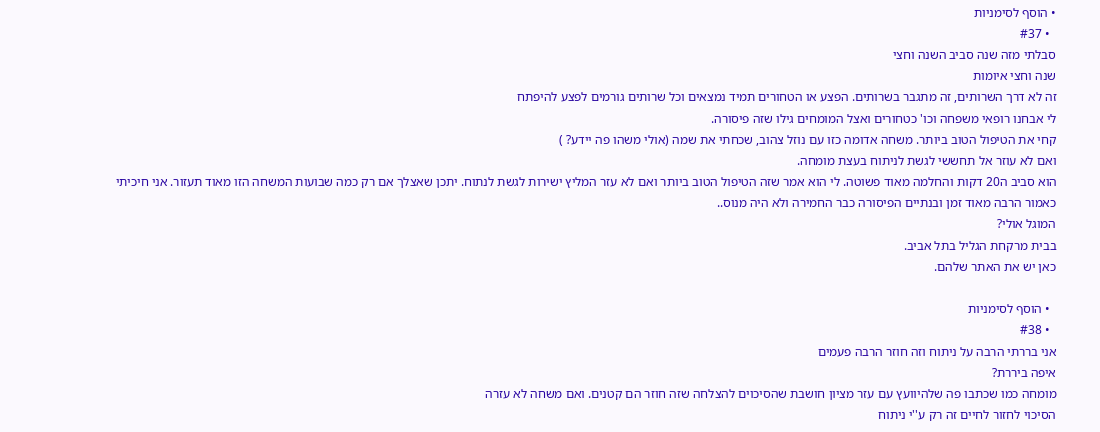• הוסף לסימניות
  • #37
סבלתי מזה שנה סביב השנה וחצי
שנה וחצי איומות
זה לא דרך השרותים, זה מתגבר בשרותים. הפצע או הטחורים תמיד נמצאים וכל שרותים גורמים לפצע להיפתח
לי אבחנו רופאי משפחה וכו' כטחורים ואצל המומחים גילו שזה פיסורה.
קחי את הטיפול הטוב ביותר. משחה אדומה כזו עם נוזל צהוב, שכחתי את שמה (אולי משהו פה יידע? )
ואם לא עוזר אל תחששי לגשת לניתוח בעצת מומחה.
הוא סביב ה20 דקות והחלמה מאוד פשוטה. לי הוא אמר שזה הטיפול הטוב ביותר ואם לא עזר המליץ ישירות לגשת לנתוח. יתכן שאצלך אם רק כמה שבועות המשחה הזו מאוד תעזור. אני חיכיתי כאמור הרבה מאוד זמן ובנתיים הפיסורה כבר החמירה ולא היה מנוס..
המוגל אולי?
בבית מרקחת הגליל בתל אביב.
כאן יש את האתר שלהם.

  • הוסף לסימניות
  • #38
אני בררתי הרבה על ניתוח וזה חוזר הרבה פעמים
איפה ביררת?
מומחה כמו שכתבו פה שלהיוועץ עם עזר מציון חושבת שהסיכוים להצלחה שזה חוזר הם קטנים. ואם משחה לא עזרה
הסיכוי לחזור לחיים זה רק ע''י ניתוח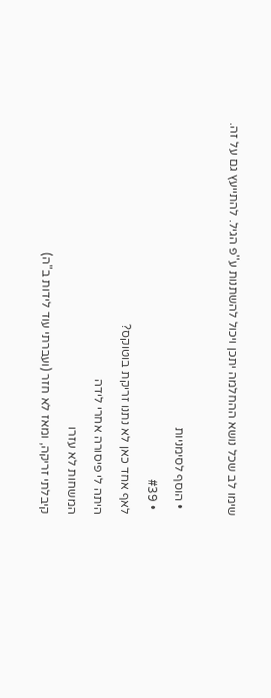שימו לב שכל נושא ההחלמה יתכן ויכול להשתנות ע''פ הגיל. להתייעץ גם על זה.

  • הוסף לסימניות
  • #39
לאף אחד כאן לא נתנו זריקת בוטוקס?
היתה לי פיסורה אחרי לידה
המשחות לא עזרו
קיבלתי זריקה, ומאז לא חזר (ועברתי עוד לידות ב"ה)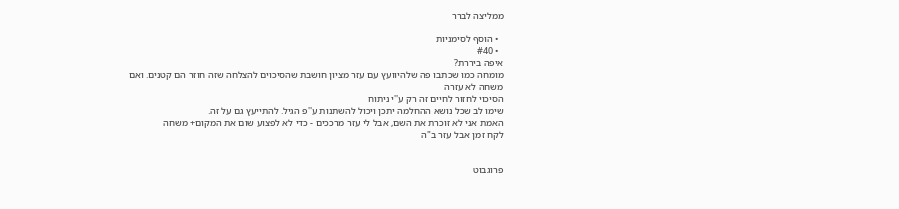ממליצה לברר

  • הוסף לסימניות
  • #40
איפה ביררת?
מומחה כמו שכתבו פה שלהיוועץ עם עזר מציון חושבת שהסיכוים להצלחה שזה חוזר הם קטנים. ואם משחה לא עזרה
הסיכוי לחזור לחיים זה רק ע''י ניתוח
שימו לב שכל נושא ההחלמה יתכן ויכול להשתנות ע''פ הגיל. להתייעץ גם על זה.
האמת אני לא זוכרת את השם, אבל לי עזר מרככים - כדי לא לפצוע שום את המקום+ משחה
לקח זמן אבל עזר ב"ה


פרוגבוט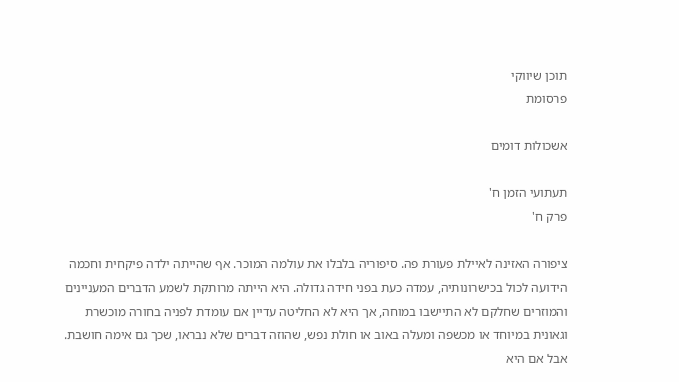תוכן שיווקי
פרסומת

אשכולות דומים

תעתועי הזמן ח'
פרק ח'

ציפורה האזינה לאיילת פעורת פה. סיפוריה בלבלו את עולמה המוכר. אף שהייתה ילדה פיקחית וחכמה הידועה לכול בכישרונותיה, עמדה כעת בפני חידה גדולה. היא הייתה מרותקת לשמע הדברים המעניינים והמוזרים שחלקם לא התיישבו במוחה, אך היא לא החליטה עדיין אם עומדת לפניה בחורה מוכשרת וגאונית במיוחד או מכשפה ומעלה באוב או חולת נפש, שהוזה דברים שלא נבראו, שכך גם אימה חושבת. אבל אם היא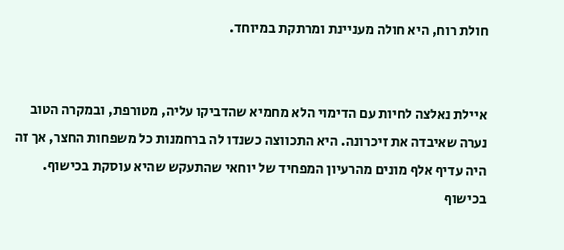חולת רוח, היא חולה מעניינת ומרתקת במיוחד.


איילת נאלצה לחיות עם הדימוי הלא מחמיא שהדביקו עליה, מטורפת, ובמקרה הטוב נערה שאיבדה את זיכרונה. היא התכווצה כשנדו לה ברחמנות כל משפחות החצר, אך זה היה עדיף אלף מונים מהרעיון המפחיד של יוחאי שהתעקש שהיא עוסקת בכישוף. בכישוף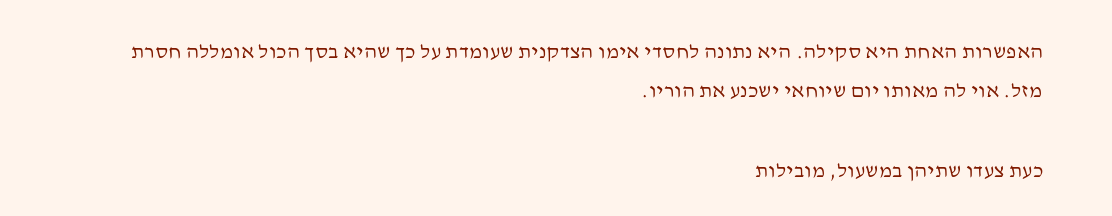האפשרות האחת היא סקילה. היא נתונה לחסדי אימו הצדקנית שעומדת על כך שהיא בסך הכול אומללה חסרת מזל. אוי לה מאותו יום שיוחאי ישכנע את הוריו.

כעת צעדו שתיהן במשעול, מובילות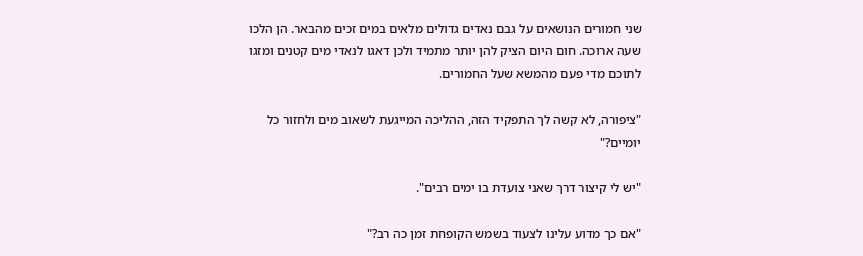שני חמורים הנושאים על גבם נאדים גדולים מלאים במים זכים מהבאר. הן הלכו שעה ארוכה. חום היום הציק להן יותר מתמיד ולכן דאגו לנאדי מים קטנים ומזגו לתוכם מדי פעם מהמשא שעל החמורים.

"ציפורה, לא קשה לך התפקיד הזה, ההליכה המייגעת לשאוב מים ולחזור כל יומיים?"

"יש לי קיצור דרך שאני צועדת בו ימים רבים".

"אם כך מדוע עלינו לצעוד בשמש הקופחת זמן כה רב?"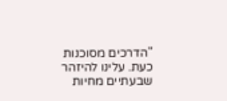"הדרכים מסוכנות כעת. עלינו להיזהר שבעתיים מחיות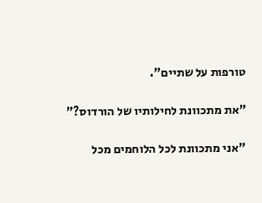טורפות על שתיים".

"את מתכוונת לחילותיו של הורדוס?"

"אני מתכוונת לכל הלוחמים מכל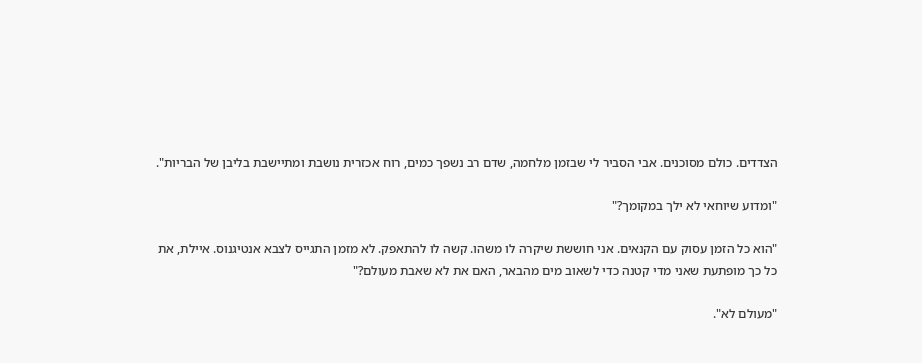הצדדים. כולם מסוכנים. אבי הסביר לי שבזמן מלחמה, שדם רב נשפך כמים, רוח אכזרית נושבת ומתיישבת בליבן של הבריות".

"ומדוע שיוחאי לא ילך במקומך?"

"הוא כל הזמן עסוק עם הקנאים. אני חוששת שיקרה לו משהו. קשה לו להתאפק. לא מזמן התגייס לצבא אנטיגנוס. איילת, את כל כך מופתעת שאני מדי קטנה כדי לשאוב מים מהבאר, האם את לא שאבת מעולם?"

"מעולם לא".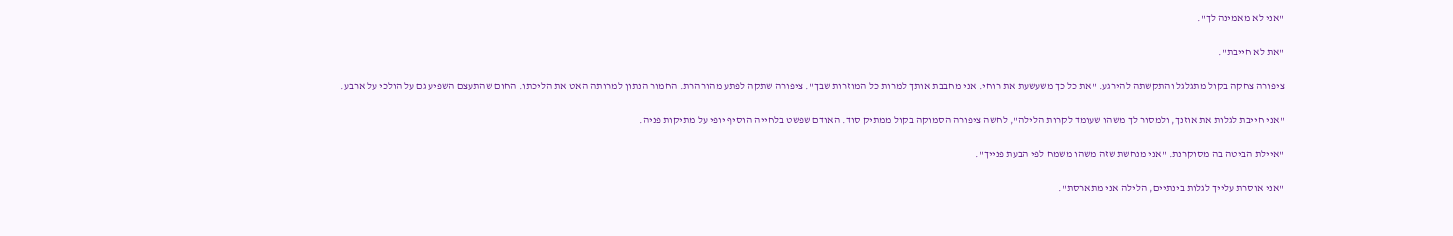"אני לא מאמינה לך".

"את לא חייבת".

ציפורה צחקה בקול מתגלגל והתקשתה להירגע. "את כל כך משעשעת את רוחי. אני מחבבת אותך למרות כל המוזרות שבך". ציפורה שתקה לפתע מהורהרת. החמור הנתון למרותה האט את הליכתו. החום שהתעצם השפיע גם על הולכי על ארבע.

"אני חייבת לגלות את אוזנך, ולמסור לך משהו שעומד לקרות הלילה", לחשה ציפורה הסמוקה בקול ממתיק סוד. האודם שפשט בלחייה הוסיף יופי על מתיקות פניה.

"איילת הביטה בה מסוקרנת. "אני מנחשת שזה משהו משמח לפי הבעת פנייך".

"אני אוסרת עלייך לגלות בינתיים, הלילה אני מתארסת".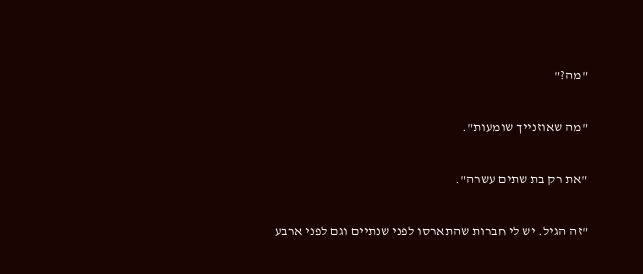"מה?"

"מה שאוזנייך שומעות".

"את רק בת שתים עשרה".

"זה הגיל. יש לי חברות שהתארסו לפני שנתיים וגם לפני ארבע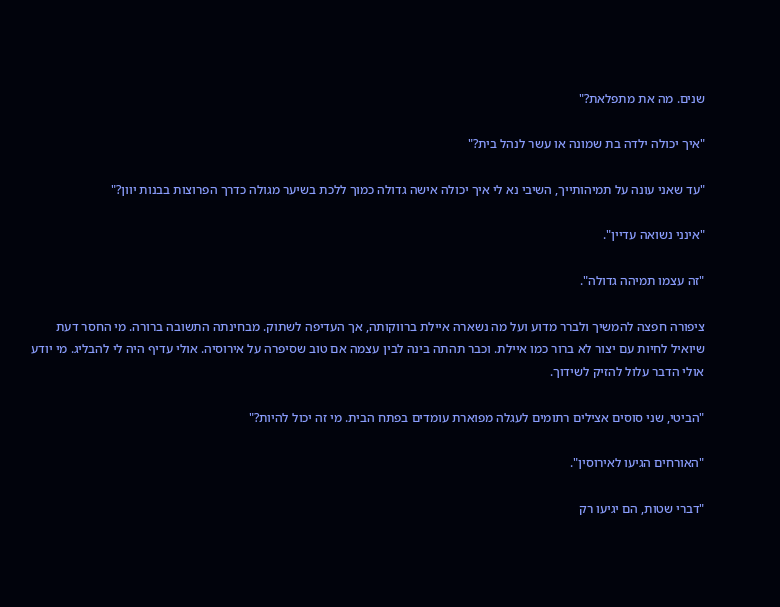שנים. מה את מתפלאת?"

"איך יכולה ילדה בת שמונה או עשר לנהל בית?"

"עד שאני עונה על תמיהותייך, השיבי נא לי איך יכולה אישה גדולה כמוך ללכת בשיער מגולה כדרך הפרוצות בבנות יוון?"

"אינני נשואה עדיין".

"זה עצמו תמיהה גדולה".

ציפורה חפצה להמשיך ולברר מדוע ועל מה נשארה איילת ברווקותה, אך העדיפה לשתוק. מבחינתה התשובה ברורה. מי החסר דעת שיואיל לחיות עם יצור לא ברור כמו איילת. וכבר תהתה בינה לבין עצמה אם טוב שסיפרה על אירוסיה. אולי עדיף היה לי להבליג. מי יודע אולי הדבר עלול להזיק לשידוך.

"הביטי, שני סוסים אצילים רתומים לעגלה מפוארת עומדים בפתח הבית. מי זה יכול להיות?"

"האורחים הגיעו לאירוסין".

"דברי שטות, הם יגיעו רק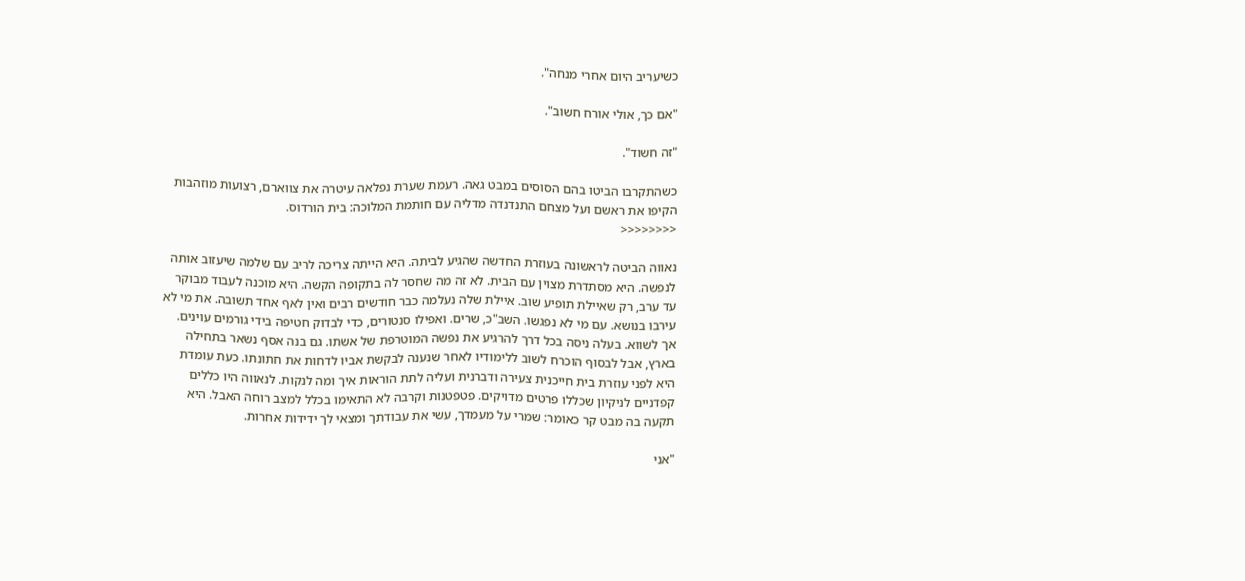כשיעריב היום אחרי מנחה".

"אם כך, אולי אורח חשוב".

"זה חשוד".

כשהתקרבו הביטו בהם הסוסים במבט גאה. רעמת שערת נפלאה עיטרה את צווארם, רצועות מוזהבות הקיפו את ראשם ועל מצחם התנדנדה מדליה עם חותמת המלוכה: בית הורדוס.
<<<<<<<<

נאווה הביטה לראשונה בעוזרת החדשה שהגיע לביתה. היא הייתה צריכה לריב עם שלמה שיעזוב אותה לנפשה. היא מסתדרת מצוין עם הבית. לא זה מה שחסר לה בתקופה הקשה. היא מוכנה לעבוד מבוקר עד ערב, רק שאיילת תופיע שוב. איילת שלה נעלמה כבר חודשים רבים ואין לאף אחד תשובה. את מי לא עירבו בנושא. עם מי לא נפגשו. השב"כ, שרים. ואפילו סנטורים, כדי לבדוק חטיפה בידי גורמים עוינים. אך לשווא. בעלה ניסה בכל דרך להרגיע את נפשה המוטרפת של אשתו. גם בנה אסף נשאר בתחילה בארץ, אבל לבסוף הוכרח לשוב ללימודיו לאחר שנענה לבקשת אביו לדחות את חתונתו. כעת עומדת היא לפני עוזרת בית חייכנית צעירה ודברנית ועליה לתת הוראות איך ומה לנקות. לנאווה היו כללים קפדניים לניקיון שכללו פרטים מדויקים. פטפטנות וקרבה לא התאימו בכלל למצב רוחה האבל. היא תקעה בה מבט קר כאומר: שמרי על מעמדך, עשי את עבודתך ומצאי לך ידידות אחרות.

"אני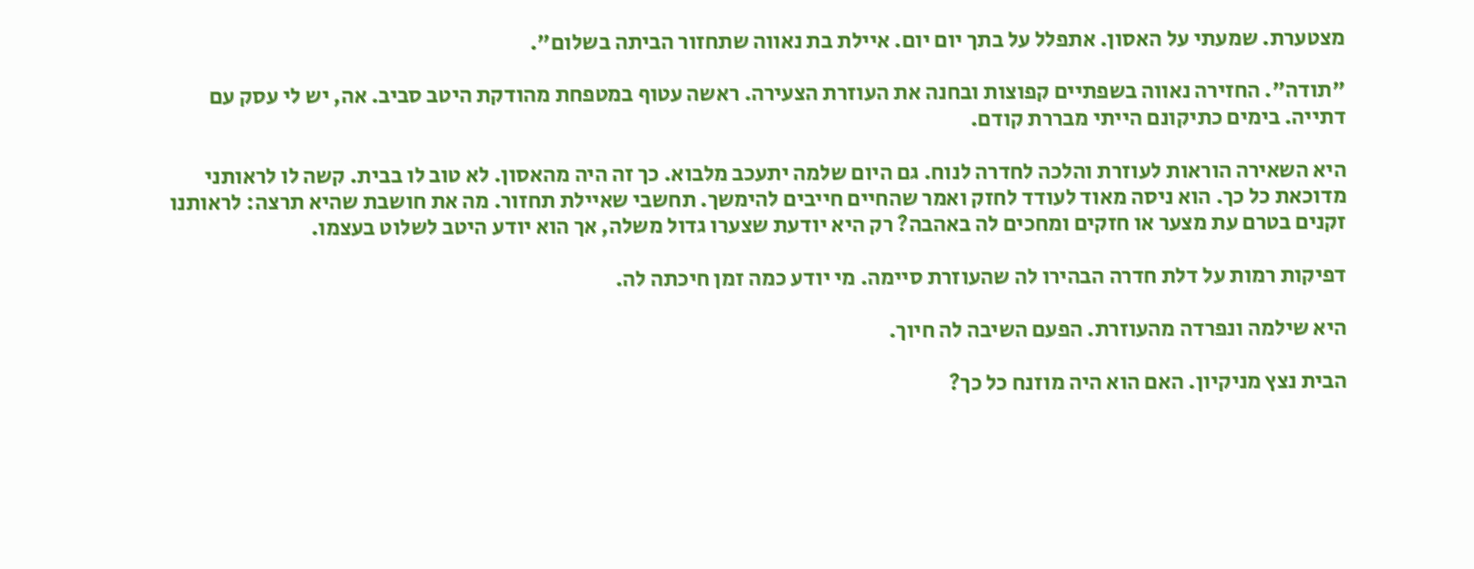מצטערת. שמעתי על האסון. אתפלל על בתך יום יום. איילת בת נאווה שתחזור הביתה בשלום".

"תודה". החזירה נאווה בשפתיים קפוצות ובחנה את העוזרת הצעירה. ראשה עטוף במטפחת מהודקת היטב סביב. אה, יש לי עסק עם דתייה. בימים כתיקונם הייתי מבררת קודם.

היא השאירה הוראות לעוזרת והלכה לחדרה לנוח. גם היום שלמה יתעכב מלבוא. כך זה היה מהאסון. לא טוב לו בבית. קשה לו לראותני מדוכאת כל כך. הוא ניסה מאוד לעודד לחזק ואמר שהחיים חייבים להימשך. תחשבי שאיילת תחזור. מה את חושבת שהיא תרצה: לראותנו זקנים בטרם עת מצער או חזקים ומחכים לה באהבה? רק היא יודעת שצערו גדול משלה, אך הוא יודע היטב לשלוט בעצמו.

דפיקות רמות על דלת חדרה הבהירו לה שהעוזרת סיימה. מי יודע כמה זמן חיכתה לה.

היא שילמה ונפרדה מהעוזרת. הפעם השיבה לה חיוך.

הבית נצץ מניקיון. האם הוא היה מוזנח כל כך?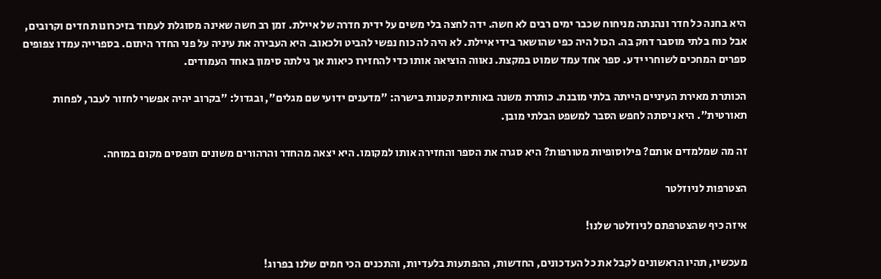היא בחנה כל חדר ונהנתה מניחוח שכבר ימים רבים לא חשה. ידה לחצה בלי משים על ידית חדרה של איילת. זמן רב חשה שאינה מסוגלת לעמוד בזיכרונות חדים וקרובים, אבל כוח בלתי מוסבר דחק בה. הכול היה כפי שהושאר בידי איילת. לא היה לה כוח נפשי להביט ולכאוב. היא העבירה את עיניה על פני החדר היתום. בספרייה עמדו צפופים ספרים המחכים לשוחרי ידע. ספר אחד עמד שמוט במקצת. נאווה הוציאה אותו כדי להחזירו כיאות אך גילתה סימון באחד העמודים.

הכותרת מאירת העיניים הייתה בלתי מובנת. כותרת משנה באותיות קטנות בישרה: "מדענים ידועי שם מגלים", ובגדול: "בקרוב יהיה אפשרי לחזור לעבר, לפחות תאורטית". היא ניסתה לחפש הסבר למשפט הבלתי מובן.

זה מה שמלמדים אותם? פילוסופיות מטורפות? היא סגרה את הספר והחזירה אותו למקומו. היא יצאה מהחדר והרהורים משונים תופסים מקום במוחה.

הצטרפות לניוזלטר

איזה כיף שהצטרפתם לניוזלטר שלנו!

מעכשיו, תהיו הראשונים לקבל את כל העדכונים, החדשות, ההפתעות בלעדיות, והתכנים הכי חמים שלנו בפרוג!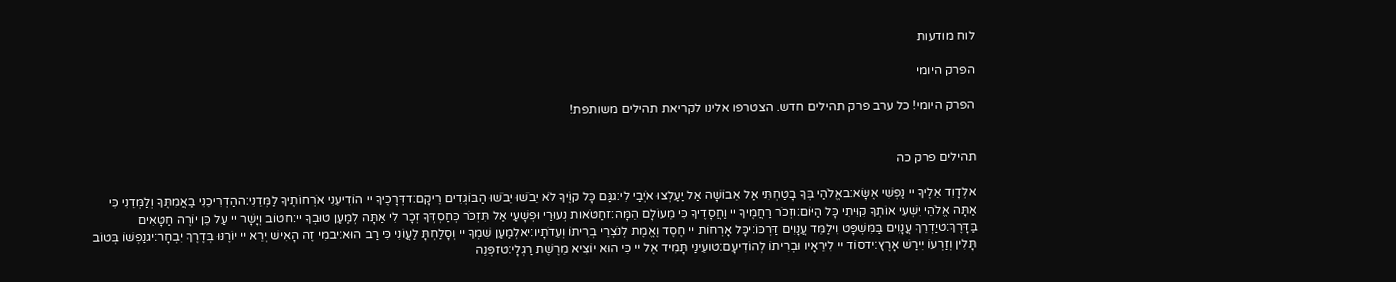לוח מודעות

הפרק היומי

הפרק היומי! כל ערב פרק תהילים חדש. הצטרפו אלינו לקריאת תהילים משותפת!


תהילים פרק כה

אלְדָוִד אֵלֶיךָ יי נַפְשִׁי אֶשָּׂא:באֱלֹהַי בְּךָ בָטַחְתִּי אַל אֵבוֹשָׁה אַל יַעַלְצוּ אֹיְבַי לִי:גגַּם כָּל קוֶֹיךָ לֹא יֵבֹשׁוּ יֵבֹשׁוּ הַבּוֹגְדִים רֵיקָם:דדְּרָכֶיךָ יי הוֹדִיעֵנִי אֹרְחוֹתֶיךָ לַמְּדֵנִי:ההַדְרִיכֵנִי בַאֲמִתֶּךָ וְלַמְּדֵנִי כִּי אַתָּה אֱלֹהֵי יִשְׁעִי אוֹתְךָ קִוִּיתִי כָּל הַיּוֹם:וזְכֹר רַחֲמֶיךָ יי וַחֲסָדֶיךָ כִּי מֵעוֹלָם הֵמָּה:זחַטֹּאות נְעוּרַי וּפְשָׁעַי אַל תִּזְכֹּר כְּחַסְדְּךָ זְכָר לִי אַתָּה לְמַעַן טוּבְךָ יי:חטוֹב וְיָשָׁר יי עַל כֵּן יוֹרֶה חַטָּאִים בַּדָּרֶךְ:טיַדְרֵךְ עֲנָוִים בַּמִּשְׁפָּט וִילַמֵּד עֲנָוִים דַּרְכּוֹ:יכָּל אָרְחוֹת יי חֶסֶד וֶאֱמֶת לְנֹצְרֵי בְרִיתוֹ וְעֵדֹתָיו:יאלְמַעַן שִׁמְךָ יי וְסָלַחְתָּ לַעֲוֹנִי כִּי רַב הוּא:יבמִי זֶה הָאִישׁ יְרֵא יי יוֹרֶנּוּ בְּדֶרֶךְ יִבְחָר:יגנַפְשׁוֹ בְּטוֹב תָּלִין וְזַרְעוֹ יִירַשׁ אָרֶץ:ידסוֹד יי לִירֵאָיו וּבְרִיתוֹ לְהוֹדִיעָם:טועֵינַי תָּמִיד אֶל יי כִּי הוּא יוֹצִיא מֵרֶשֶׁת רַגְלָי:טזפְּנֵה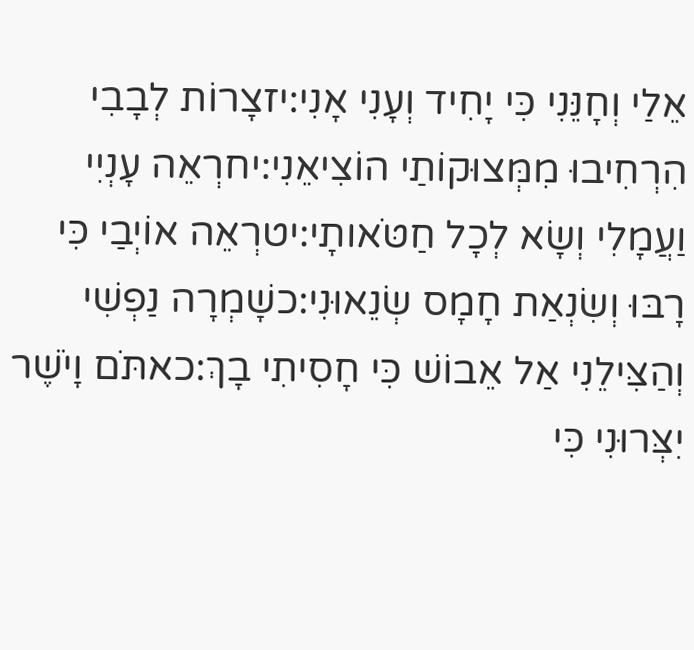אֵלַי וְחָנֵּנִי כִּי יָחִיד וְעָנִי אָנִי:יזצָרוֹת לְבָבִי הִרְחִיבוּ מִמְּצוּקוֹתַי הוֹצִיאֵנִי:יחרְאֵה עָנְיִי וַעֲמָלִי וְשָׂא לְכָל חַטֹּאותָי:יטרְאֵה אוֹיְבַי כִּי רָבּוּ וְשִׂנְאַת חָמָס שְׂנֵאוּנִי:כשָׁמְרָה נַפְשִׁי וְהַצִּילֵנִי אַל אֵבוֹשׁ כִּי חָסִיתִי בָךְ:כאתֹּם וָיֹשֶׁר יִצְּרוּנִי כִּי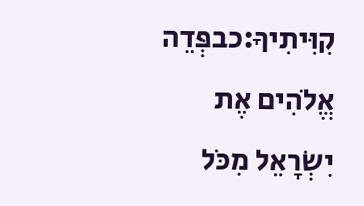קִוִּיתִיךָ:כבפְּדֵה אֱלֹהִים אֶת יִשְׂרָאֵל מִכֹּל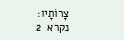צָרוֹתָיו:
נקרא  2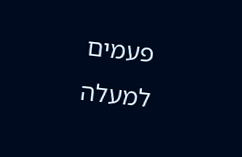פעמים
למעלה